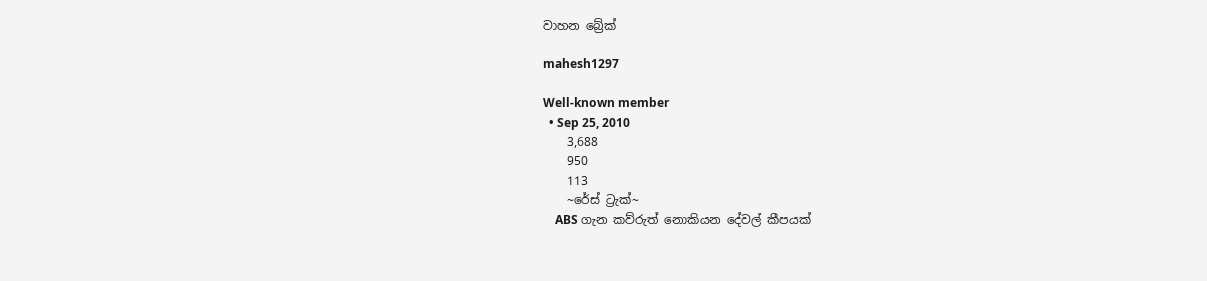වාහන බ්‍රේක්

mahesh1297

Well-known member
  • Sep 25, 2010
    3,688
    950
    113
    ~රේස් ට්‍රැක්~
    ABS ගැන කව්රුත් නොකියන දේවල් කීපයක්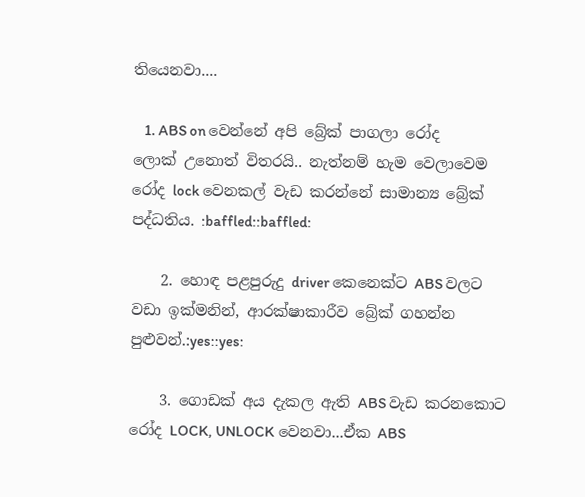තියෙනවා....

    1. ABS on වෙන්නේ අපි බ්‍රේක් පාගලා රෝද ලොක් උනොත් විතරයි.. නැත්නම් හැම වෙලාවෙම රෝද lock වෙනකල් වැඩ කරන්නේ සාමාන්‍ය බ්‍රේක් පද්ධතිය. :baffled::baffled:

    2. හොඳ පළපුරුදු driver කෙනෙක්ට ABS වලට වඩා ඉක්මනින්, ආරක්ෂාකාරීව බ්‍රේක් ගහන්න පුළුවන්.:yes::yes:

    3. ගොඩක් අය දැකල ඇති ABS වැඩ කරනකොට රෝද LOCK, UNLOCK වෙනවා...ඒක ABS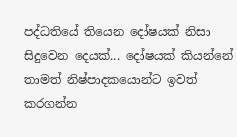පද්ධතියේ තියෙන දෝෂයක් නිසා සිදුවෙන දෙයක්... දෝෂයක් කියන්නේ තාමත් නිෂ්පාදකයොන්ට ඉවත් කරගන්න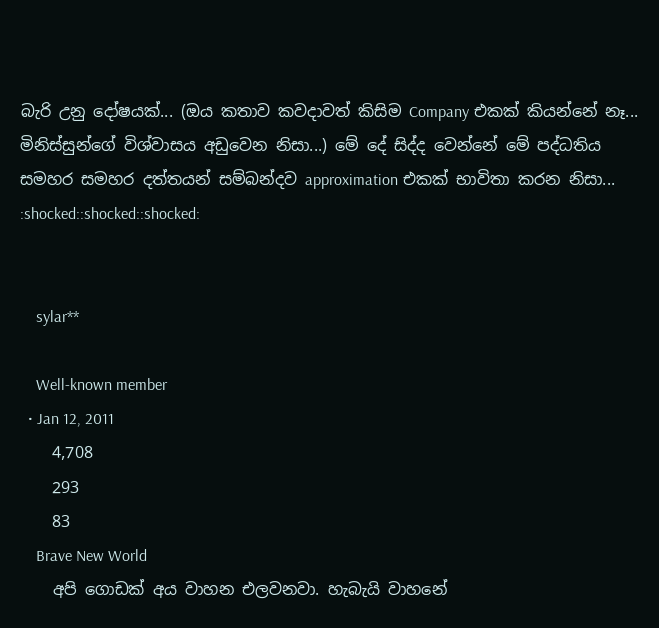බැරි උනු දෝෂයක්... (ඔය කතාව කවදාවත් කිසිම Company එකක් කියන්නේ නෑ... මිනිස්සුන්ගේ විශ්වාසය අඩුවෙන නිසා...) මේ දේ සිද්ද වෙන්නේ මේ පද්ධතිය සමහර සමහර දත්තයන් සම්බන්දව approximation එකක් භාවිතා කරන නිසා... :shocked::shocked::shocked:


    sylar**

    Well-known member
  • Jan 12, 2011
    4,708
    293
    83
    Brave New World
    අපි ගොඩක් අය වාහන එලවනවා. හැබැයි වාහනේ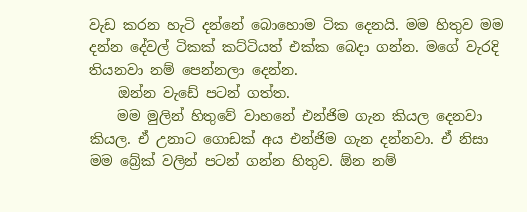වැඩ කරන හැටි දන්නේ බොහොම ටික දෙනයි. මම හිතුව මම දන්න දේවල් ටිකක් කට්ටියත් එක්ක බෙදා ගන්න. මගේ වැරදි තියනවා නම් පෙන්නලා දෙන්න.
    ඔන්න වැඩේ පටන් ගත්ත.
    මම මුලින් හිතුවේ වාහනේ එන්ජිම ගැන කියල දෙනවා කියල. ඒ උනාට ගොඩක් අය එන්ජිම ගැන දන්නවා. ඒ නිසා මම බ්‍රේක් වලින් පටන් ගන්න හිතුව. ඕන නම්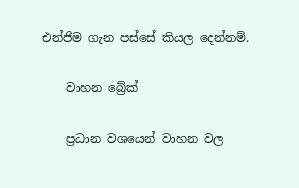එන්ජිම ගැන පස්සේ කියල දෙන්නම්.

    වාහන බ්‍රේක්

    ප්‍රධාන වශයෙන් වාහන වල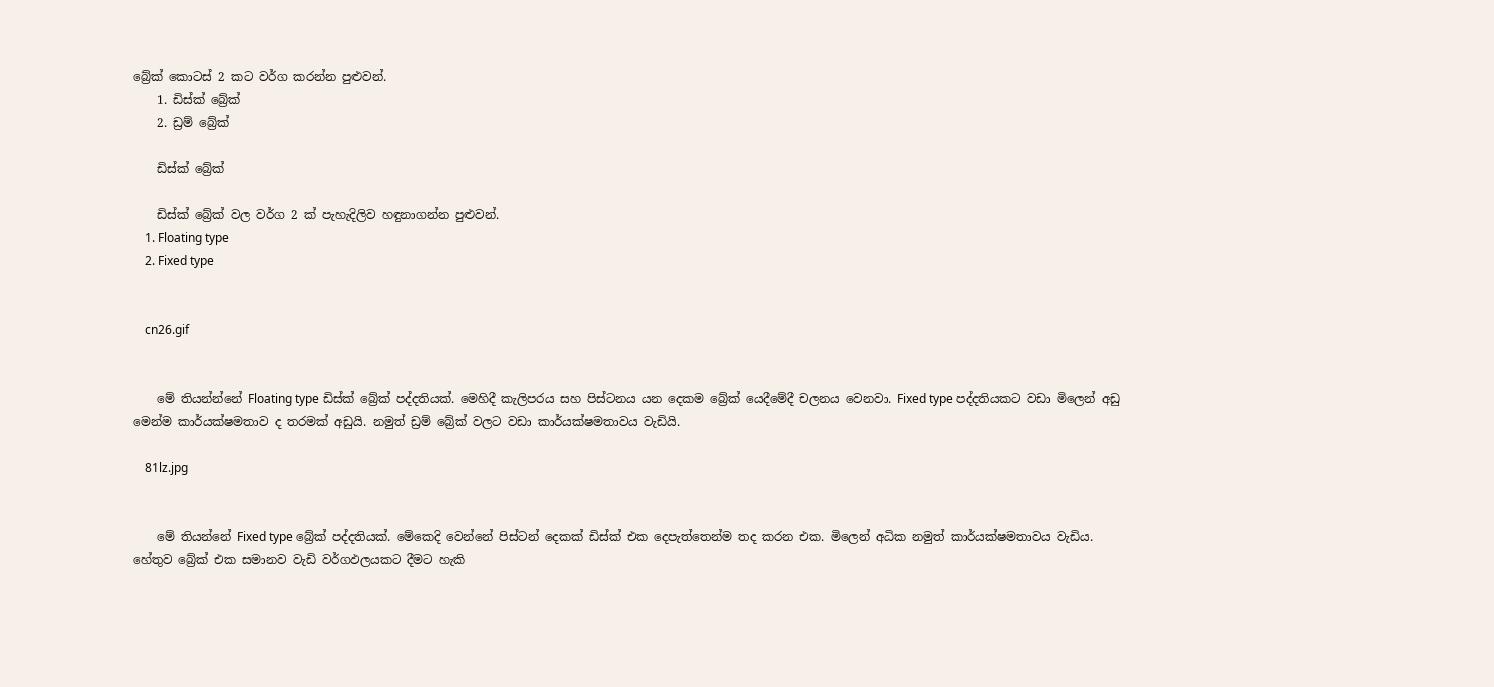බ්‍රේක් කොටස් 2 කට වර්ග කරන්න පුළුවන්.
    1. ඩිස්ක් බ්‍රේක්
    2. ඩ්‍රම් බ්‍රේක්

    ඩිස්ක් බ්‍රේක්

    ඩිස්ක් බ්‍රේක් වල වර්ග 2 ක් පැහැදිලිව හඳුනාගන්න පුළුවන්.
    1. Floating type
    2. Fixed type


    cn26.gif


    මේ තියන්න්නේ Floating type ඩිස්ක් බ්‍රේක් පද්දතියක්. මෙහිදී කැලිපරය සහ පිස්ටනය යන දෙකම බ්‍රේක් යෙදීමේදී චලනය වෙනවා. Fixed type පද්දතියකට වඩා මිලෙන් අඩු මෙන්ම කාර්යක්ෂමතාව ද තරමක් අඩුයි. නමුත් ඩ්‍රම් බ්‍රේක් වලට වඩා කාර්යක්ෂමතාවය වැඩියි.

    81lz.jpg


    මේ තියන්නේ Fixed type බ්‍රේක් පද්දතියක්. මේකෙදි වෙන්නේ පිස්ටන් දෙකක් ඩිස්ක් එක දෙපැත්තෙන්ම තද කරන එක. මිලෙන් අධික නමුත් කාර්යක්ෂමතාවය වැඩිය. හේතුව බ්‍රේක් එක සමානව වැඩි වර්ගඵලයකට දීමට හැකි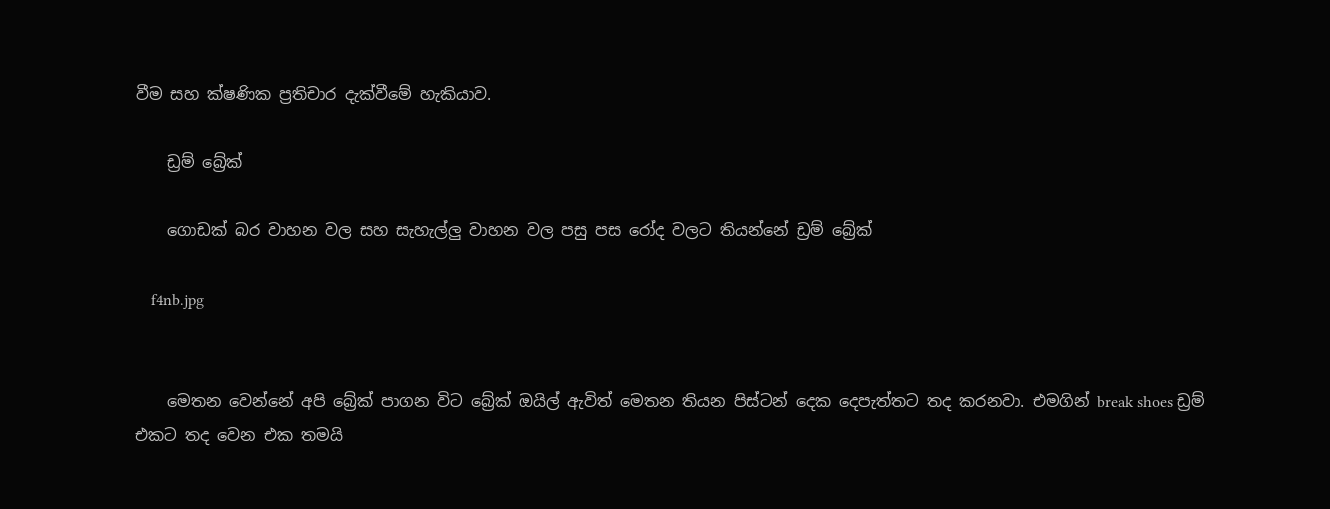වීම සහ ක්ෂණික ප්‍රතිචාර දැක්වීමේ හැකියාව.

    ඩ්‍රම් බ්‍රේක්

    ගොඩක් බර වාහන වල සහ සැහැල්ලු වාහන වල පසු පස රෝද වලට තියන්නේ ඩ්‍රම් බ්‍රේක්

    f4nb.jpg


    මෙතන වෙන්නේ අපි බ්‍රේක් පාගන විට බ්‍රේක් ඔයිල් ඇවිත් මෙතන තියන පිස්ටන් දෙක දෙපැත්තට තද කරනවා. එමගින් break shoes ඩ්‍රම් එකට තද වෙන එක තමයි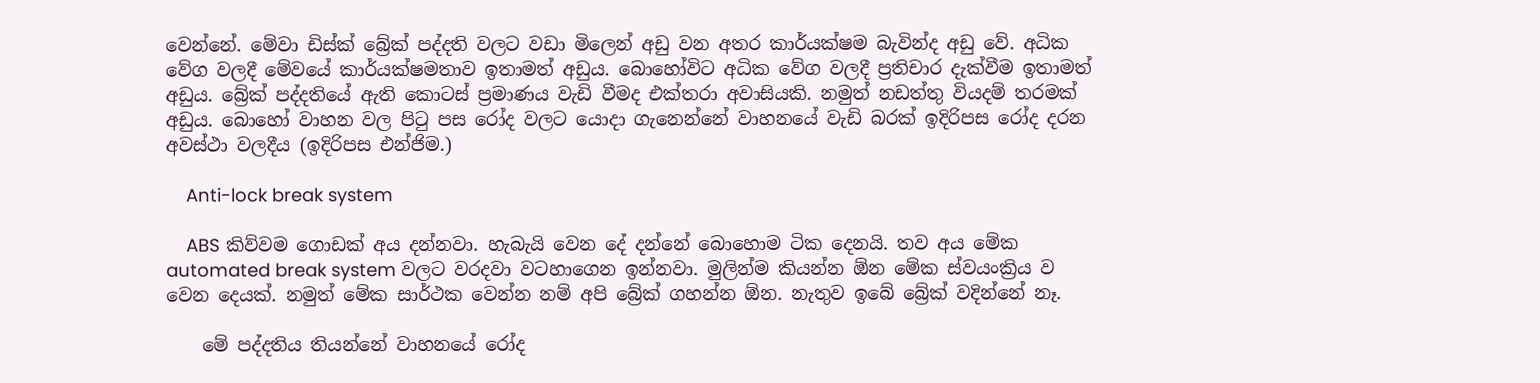වෙන්නේ. මේවා ඩිස්ක් බ්‍රේක් පද්දති වලට වඩා මිලෙන් අඩු වන අතර කාර්යක්ෂම බැවින්ද අඩු වේ. අධික වේග වලදී මේවයේ කාර්යක්ෂමතාව ඉතාමත් අඩුය. බොහෝවිට අධික වේග වලදී ප්‍රතිචාර දැක්වීම ඉතාමත් අඩුය. බ්‍රේක් පද්දතියේ ඇති කොටස් ප්‍රමාණය වැඩි වීමද එක්තරා අවාසියකි. නමුත් නඩත්තු වියදම් තරමක් අඩුය. බොහෝ වාහන වල පිටු පස රෝද වලට යොදා ගැනෙන්නේ වාහනයේ වැඩි බරක් ඉදිරිපස රෝද දරන අවස්ථා වලදීය (ඉදිරිපස එන්ජිම.)

    Anti-lock break system

    ABS කිව්වම ගොඩක් අය දන්නවා. හැබැයි වෙන දේ දන්නේ බොහොම ටික දෙනයි. තව අය මේක automated break system වලට වරදවා වටහාගෙන ඉන්නවා. මුලින්ම කියන්න ඕන මේක ස්වයංක්‍රිය ව වෙන දෙයක්. නමුත් මේක සාර්ථක වෙන්න නම් අපි බ්‍රේක් ගහන්න ඕන. නැතුව ඉබේ බ්‍රේක් වදින්නේ නෑ.

    මේ පද්දතිය තියන්නේ වාහනයේ රෝද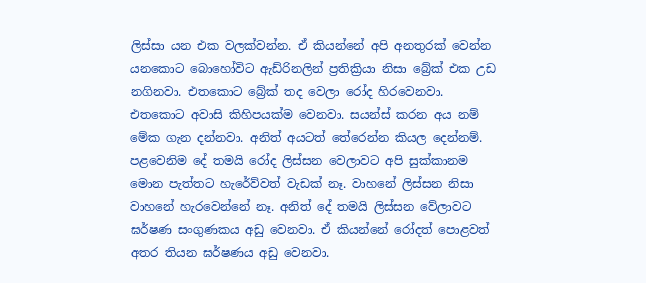ලිස්සා යන එක වලක්වන්න. ඒ කියන්නේ අපි අනතුරක් වෙන්න යනකොට බොහෝවිට ඇඩ්රිනලින් ප්‍රතික්‍රියා නිසා බ්‍රේක් එක උඩ නගිනවා. එතකොට බ්‍රේක් තද වෙලා රෝද හිරවෙනවා. එතකොට අවාසි කිහිපයක්ම වෙනවා. සයන්ස් කරන අය නම් මේක ගැන දන්නවා. අනිත් අයටත් තේරෙන්න කියල දෙන්නම්. පළවෙනිම දේ තමයි රෝද ලිස්සන වෙලාවට අපි සුක්කානම මොන පැත්තට හැරේව්වත් වැඩක් නෑ. වාහනේ ලිස්සන නිසා වාහනේ හැරවෙන්නේ නෑ. අනිත් දේ තමයි ලිස්සන වේලාවට ඝර්ෂණ සංගුණකය අඩු වෙනවා. ඒ කියන්නේ රෝදත් පොළවත් අතර තියන ඝර්ෂණය අඩු වෙනවා.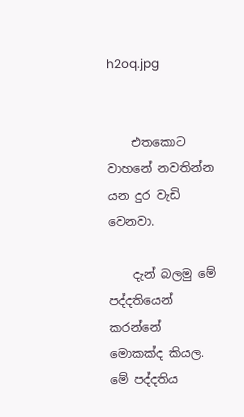h2oq.jpg


    එතකොට වාහනේ නවතින්න යන දුර වැඩි වෙනවා.

    දැන් බලමු මේ පද්දතියෙන් කරන්නේ මොකක්ද කියල. මේ පද්දතිය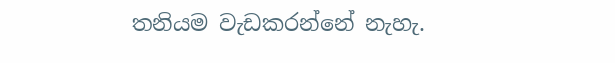තනියම වැඩකරන්නේ නැහැ.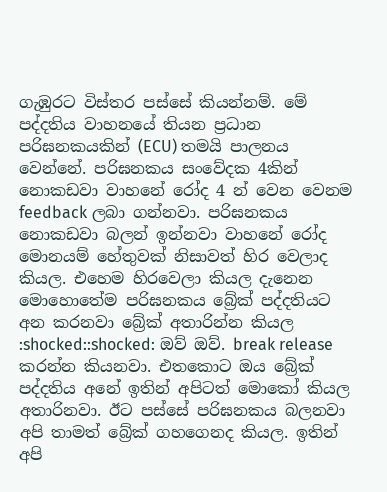ගැඹුරට විස්තර පස්සේ කියන්නම්. මේ පද්දතිය වාහනයේ තියන ප්‍රධාන පරිඝනකයකින් (ECU) තමයි පාලනය වෙන්නේ. පරිඝනකය සංවේදක 4කින් නොකඩවා වාහනේ රෝද 4 න් වෙන වෙනම feedback ලබා ගන්නවා. පරිඝනකය නොකඩවා බලන් ඉන්නවා වාහනේ රෝද මොනයම් හේතුවක් නිසාවත් හිර වෙලාද කියල. එහෙම හිරවෙලා කියල දැනෙන මොහොතේම පරිඝනකය බ්‍රේක් පද්දතියට අන කරනවා බ්‍රේක් අතාරින්න කියල :shocked::shocked: ඔව් ඔව්. break release කරන්න කියනවා. එතකොට ඔය බ්‍රේක් පද්දතිය අනේ ඉතින් අපිටත් මොකෝ කියල අතාරිනවා. ඊට පස්සේ පරිඝනකය බලනවා අපි තාමත් බ්‍රේක් ගහගෙනද කියල. ඉතින් අපි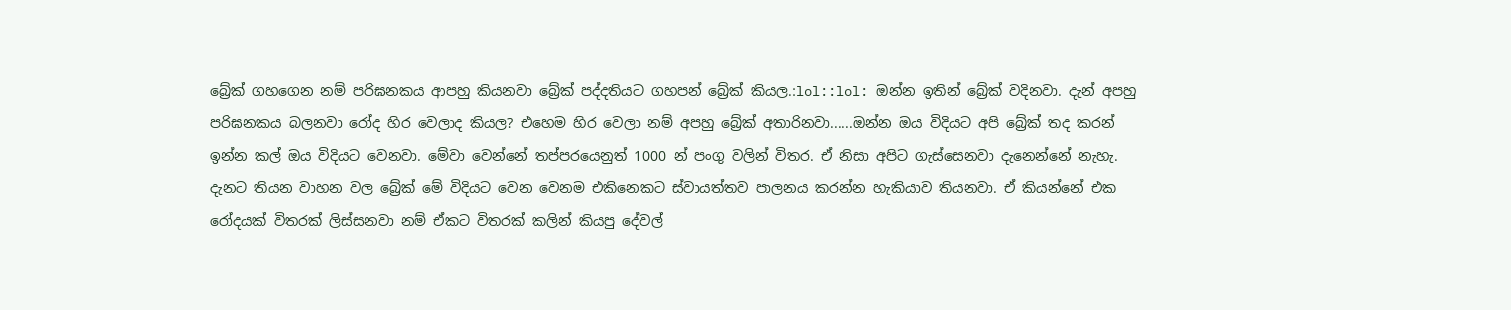බ්‍රේක් ගහගෙන නම් පරිඝනකය ආපහු කියනවා බ්‍රේක් පද්දතියට ගහපන් බ්‍රේක් කියල.:lol::lol: ඔන්න ඉතින් බ්‍රේක් වදිනවා. දැන් අපහු පරිඝනකය බලනවා රෝද හිර වෙලාද කියල? එහෙම හිර වෙලා නම් අපහු බ්‍රේක් අතාරිනවා......ඔන්න ඔය විදියට අපි බ්‍රේක් තද කරන් ඉන්න කල් ඔය විදියට වෙනවා. මේවා වෙන්නේ තප්පරයෙනුත් 1000 න් පංගු වලින් විතර. ඒ නිසා අපිට ගැස්සෙනවා දැනෙන්නේ නැහැ. දැනට තියන වාහන වල බ්‍රේක් මේ විදියට වෙන වෙනම එකිනෙකට ස්වායත්තව පාලනය කරන්න හැකියාව තියනවා. ඒ කියන්නේ එක රෝදයක් විතරක් ලිස්සනවා නම් ඒකට විතරක් කලින් කියපු දේවල්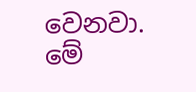වෙනවා. මේ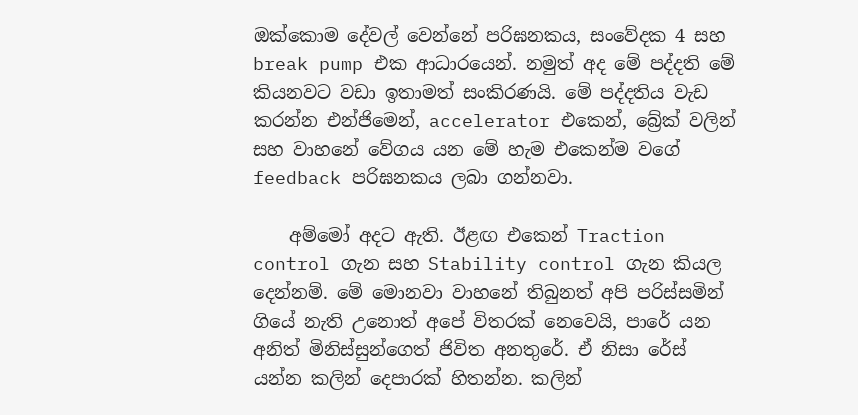ඔක්කොම දේවල් වෙන්නේ පරිඝනකය, සංවේදක 4 සහ break pump එක ආධාරයෙන්. නමුත් අද මේ පද්දති මේ කියනවට වඩා ඉතාමත් සංකිරණයි. මේ පද්දතිය වැඩ කරන්න එන්ජිමෙන්, accelerator එකෙන්, බ්‍රේක් වලින් සහ වාහනේ වේගය යන මේ හැම එකෙන්ම වගේ feedback පරිඝනකය ලබා ගන්නවා.

    අම්මෝ අදට ඇති. ඊළඟ එකෙන් Traction control ගැන සහ Stability control ගැන කියල දෙන්නම්. මේ මොනවා වාහනේ තිබුනත් අපි පරිස්සමින් ගියේ නැති උනොත් අපේ විතරක් නෙවෙයි, පාරේ යන අනිත් මිනිස්සුන්ගෙත් ජිවිත අනතුරේ. ඒ නිසා රේස් යන්න කලින් දෙපාරක් හිතන්න. කලින්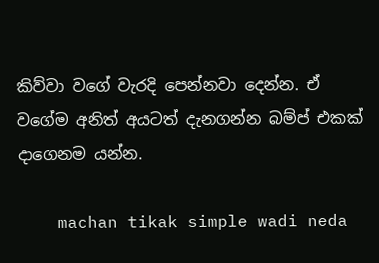කිව්වා වගේ වැරදි පෙන්නවා දෙන්න. ඒ වගේම අනිත් අයටත් දැනගන්න බම්ප් එකක් දාගෙනම යන්න.

    machan tikak simple wadi neda